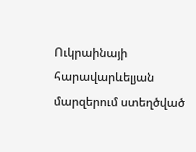Ուկրաինայի հարավարևելյան մարզերում ստեղծված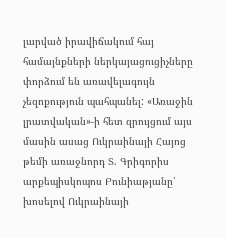լարված իրավիճակում հայ համայնքների ներկայացուցիչները փորձում են առավելագույն չեզոքություն պահպանել: «Առաջին լրատվական»-ի հետ զրույցում այս մասին ասաց Ուկրաինայի Հայոց թեմի առաջնորդ Տ. Գրիգորիս արքեպիսկոպոս Բունիաթյանը՝ խոսելով Ուկրաինայի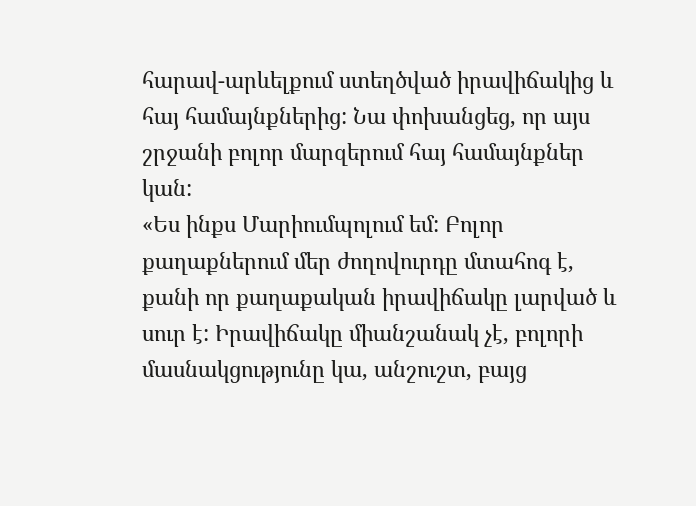հարավ-արևելքում ստեղծված իրավիճակից և հայ համայնքներից: Նա փոխանցեց, որ այս շրջանի բոլոր մարզերում հայ համայնքներ կան:
«Ես ինքս Մարիումպոլում եմ: Բոլոր քաղաքներում մեր ժողովուրդը մտահոգ է, քանի որ քաղաքական իրավիճակը լարված և սուր է: Իրավիճակը միանշանակ չէ, բոլորի մասնակցությունը կա, անշուշտ, բայց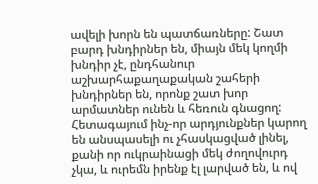ավելի խորն են պատճառները: Շատ բարդ խնդիրներ են, միայն մեկ կողմի խնդիր չէ, ընդհանուր աշխարհաքաղաքական շահերի խնդիրներ են, որոնք շատ խոր արմատներ ունեն և հեռուն գնացող: Հետագայում ինչ-որ արդյունքներ կարող են անսպասելի ու չհասկացված լինել, քանի որ ուկրաինացի մեկ ժողովուրդ չկա, և ուրեմն իրենք էլ լարված են, և ով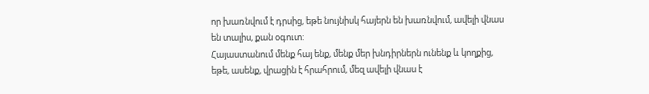որ խառնվում է դրսից, եթե նույնիսկ հայերն են խառնվում, ավելի վնաս են տալիս, քան օգուտ:
Հայաստանում մենք հայ ենք, մենք մեր խնդիրներն ունենք և կողքից, եթե, ասենք, վրացին է հրահրում, մեզ ավելի վնաս է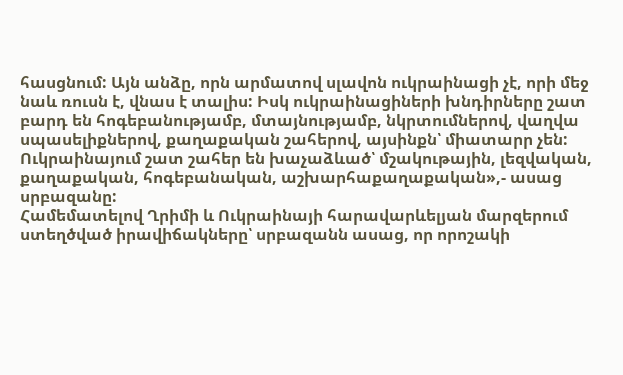հասցնում: Այն անձը, որն արմատով սլավոն ուկրաինացի չէ, որի մեջ նաև ռուսն է, վնաս է տալիս: Իսկ ուկրաինացիների խնդիրները շատ բարդ են հոգեբանությամբ, մտայնությամբ, նկրտումներով, վաղվա սպասելիքներով, քաղաքական շահերով, այսինքն՝ միատարր չեն: Ուկրաինայում շատ շահեր են խաչաձևած՝ մշակութային, լեզվական, քաղաքական, հոգեբանական, աշխարհաքաղաքական»,- ասաց սրբազանը:
Համեմատելով Ղրիմի և Ուկրաինայի հարավարևելյան մարզերում ստեղծված իրավիճակները՝ սրբազանն ասաց, որ որոշակի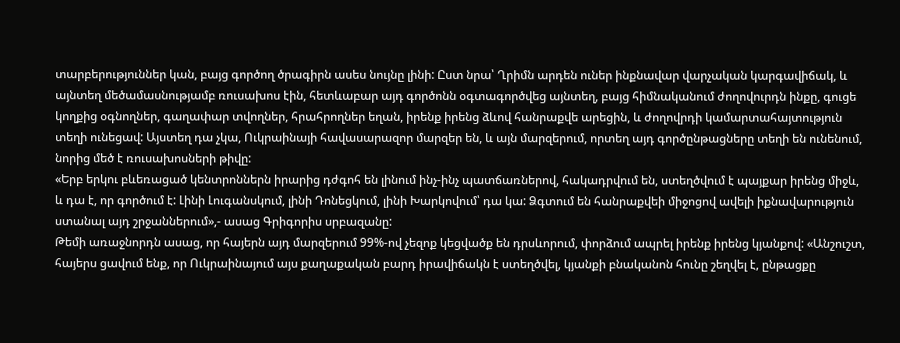տարբերություններ կան, բայց գործող ծրագիրն ասես նույնը լինի: Ըստ նրա՝ Ղրիմն արդեն ուներ ինքնավար վարչական կարգավիճակ, և այնտեղ մեծամասնությամբ ռուսախոս էին, հետևաբար այդ գործոնն օգտագործվեց այնտեղ, բայց հիմնականում ժողովուրդն ինքը, գուցե կողքից օգնողներ, գաղափար տվողներ, հրահրողներ եղան, իրենք իրենց ձևով հանրաքվե արեցին, և ժողովրդի կամարտահայտություն տեղի ունեցավ: Այստեղ դա չկա, Ուկրաինայի հավասարազոր մարզեր են, և այն մարզերում, որտեղ այդ գործընթացները տեղի են ունենում, նորից մեծ է ռուսախոսների թիվը:
«Երբ երկու բևեռացած կենտրոններն իրարից դժգոհ են լինում ինչ-ինչ պատճառներով, հակադրվում են, ստեղծվում է պայքար իրենց միջև, և դա է, որ գործում է: Լինի Լուգանսկում, լինի Դոնեցկում, լինի Խարկովում՝ դա կա: Ձգտում են հանրաքվեի միջոցով ավելի իքնավարություն ստանալ այդ շրջաններում»,- ասաց Գրիգորիս սրբազանը:
Թեմի առաջնորդն ասաց, որ հայերն այդ մարզերում 99%-ով չեզոք կեցվածք են դրսևորում, փորձում ապրել իրենք իրենց կյանքով: «Անշուշտ, հայերս ցավում ենք, որ Ուկրաինայում այս քաղաքական բարդ իրավիճակն է ստեղծվել, կյանքի բնականոն հունը շեղվել է, ընթացքը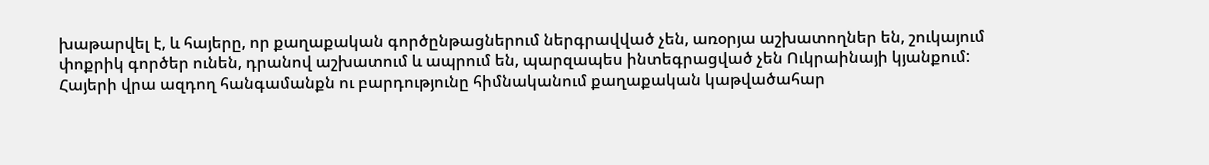խաթարվել է, և հայերը, որ քաղաքական գործընթացներում ներգրավված չեն, առօրյա աշխատողներ են, շուկայում փոքրիկ գործեր ունեն, դրանով աշխատում և ապրում են, պարզապես ինտեգրացված չեն Ուկրաինայի կյանքում:
Հայերի վրա ազդող հանգամանքն ու բարդությունը հիմնականում քաղաքական կաթվածահար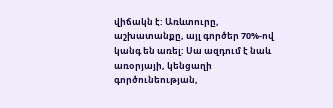վիճակն է: Առևտուրը, աշխատանքը, այլ գործեր 70%-ով կանգ են առել: Սա ազդում է նաև առօրյայի, կենցաղի գործունեության,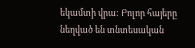եկամտի վրա: Բոլոր հայերը նեղված են տնտեսական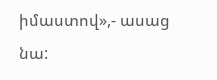իմաստով»,- ասաց նա: